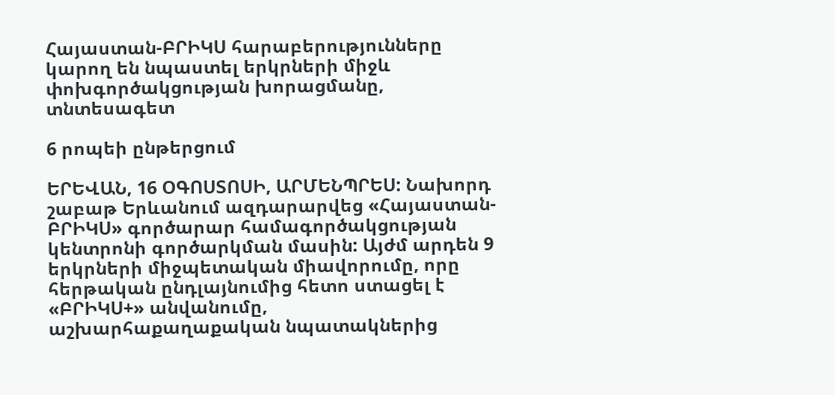Հայաստան-ԲՐԻԿՍ հարաբերությունները կարող են նպաստել երկրների միջև փոխգործակցության խորացմանը, տնտեսագետ

6 րոպեի ընթերցում

ԵՐԵՎԱՆ, 16 ՕԳՈՍՏՈՍԻ, ԱՐՄԵՆՊՐԵՍ: Նախորդ շաբաթ Երևանում ազդարարվեց «Հայաստան-ԲՐԻԿՍ» գործարար համագործակցության կենտրոնի գործարկման մասին: Այժմ արդեն 9 երկրների միջպետական միավորումը, որը հերթական ընդլայնումից հետո ստացել է «ԲՐԻԿՍ+» անվանումը, աշխարհաքաղաքական նպատակներից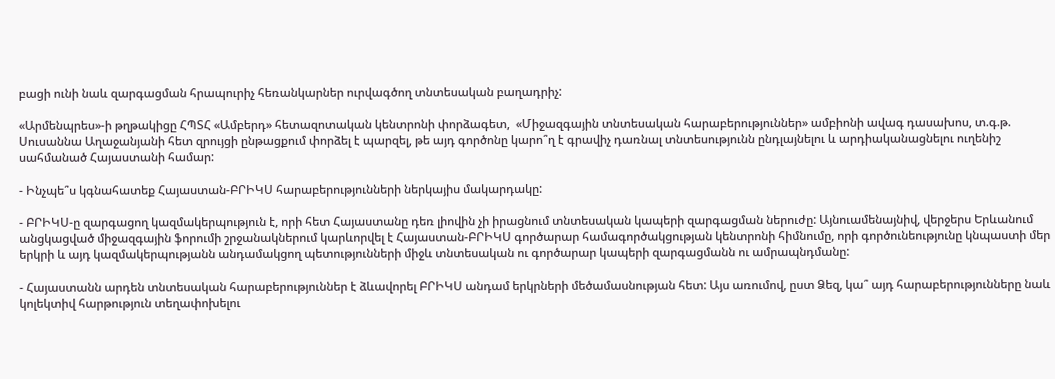բացի ունի նաև զարգացման հրապուրիչ հեռանկարներ ուրվագծող տնտեսական բաղադրիչ:

«Արմենպրես»-ի թղթակիցը ՀՊՏՀ «Ամբերդ» հետազոտական կենտրոնի փորձագետ,  «Միջազգային տնտեսական հարաբերություններ» ամբիոնի ավագ դասախոս, տ.գ.թ. Սուսաննա Աղաջանյանի հետ զրույցի ընթացքում փորձել է պարզել, թե այդ գործոնը կարո՞ղ է գրավիչ դառնալ տնտեսությունն ընդլայնելու և արդիականացնելու ուղենիշ սահմանած Հայաստանի համար:

- Ինչպե՞ս կգնահատեք Հայաստան-ԲՐԻԿՍ հարաբերությունների ներկայիս մակարդակը:

- ԲՐԻԿՍ-ը զարգացող կազմակերպություն է, որի հետ Հայաստանը դեռ լիովին չի իրացնում տնտեսական կապերի զարգացման ներուժը: Այնուամենայնիվ, վերջերս Երևանում անցկացված միջազգային ֆորումի շրջանակներում կարևորվել է Հայաստան-ԲՐԻԿՍ գործարար համագործակցության կենտրոնի հիմնումը, որի գործունեությունը կնպաստի մեր երկրի և այդ կազմակերպությանն անդամակցող պետությունների միջև տնտեսական ու գործարար կապերի զարգացմանն ու ամրապնդմանը:

- Հայաստանն արդեն տնտեսական հարաբերություններ է ձևավորել ԲՐԻԿՍ անդամ երկրների մեծամասնության հետ: Այս առումով, ըստ Ձեզ, կա՞ այդ հարաբերությունները նաև կոլեկտիվ հարթություն տեղափոխելու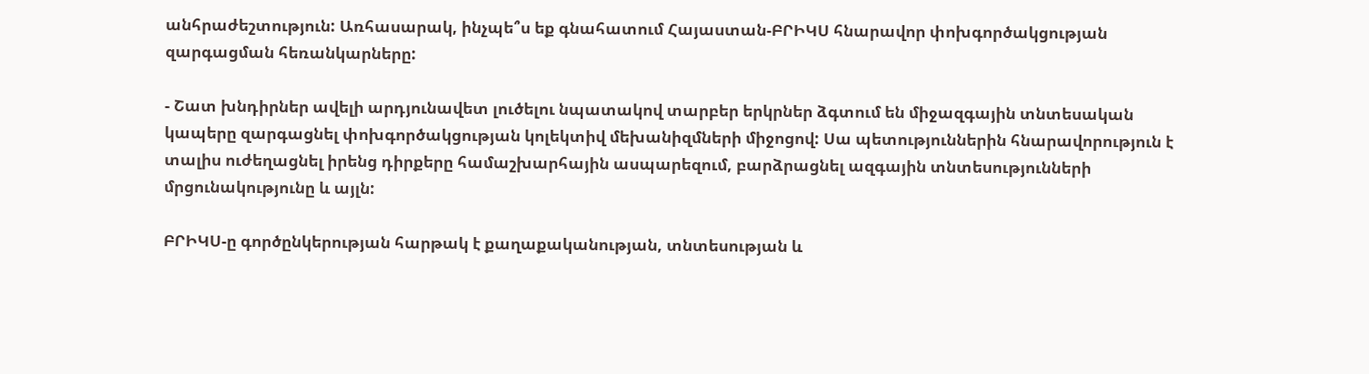անհրաժեշտություն: Առհասարակ, ինչպե՞ս եք գնահատում Հայաստան-ԲՐԻԿՍ հնարավոր փոխգործակցության զարգացման հեռանկարները:

- Շատ խնդիրներ ավելի արդյունավետ լուծելու նպատակով տարբեր երկրներ ձգտում են միջազգային տնտեսական կապերը զարգացնել փոխգործակցության կոլեկտիվ մեխանիզմների միջոցով: Սա պետություններին հնարավորություն է տալիս ուժեղացնել իրենց դիրքերը համաշխարհային ասպարեզում, բարձրացնել ազգային տնտեսությունների մրցունակությունը և այլն:

ԲՐԻԿՍ-ը գործընկերության հարթակ է քաղաքականության, տնտեսության և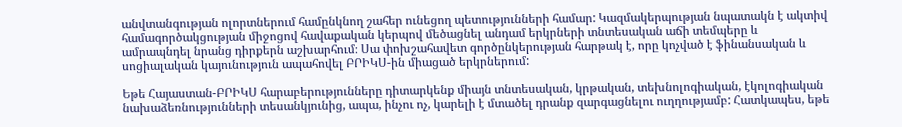անվտանգության ոլորտներում համընկնող շահեր ունեցող պետությունների համար: Կազմակերպության նպատակն է ակտիվ համագործակցության միջոցով հավաքական կերպով մեծացնել անդամ երկրների տնտեսական աճի տեմպերը և ամրապնդել նրանց դիրքերն աշխարհում։ Սա փոխշահավետ գործընկերության հարթակ է, որը կոչված է ֆինանսական և սոցիալական կայունություն ապահովել ԲՐԻԿՍ-ին միացած երկրներում:

Եթե Հայաստան-ԲՐԻԿՍ հարաբերությունները դիտարկենք միայն տնտեսական, կրթական, տեխնոլոգիական, էկոլոգիական նախաձեռնությունների տեսանկյունից, ապա, ինչու ոչ, կարելի է մտածել դրանք զարգացնելու ուղղությամբ: Հատկապես, եթե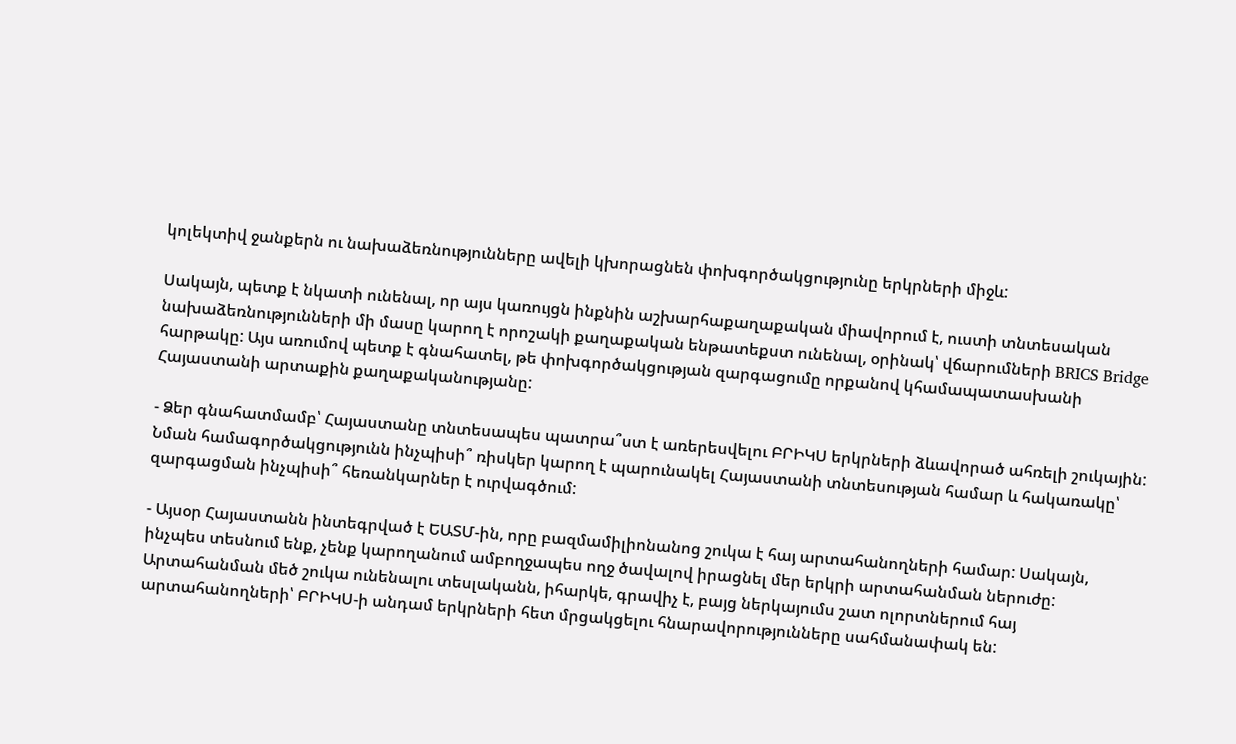կոլեկտիվ ջանքերն ու նախաձեռնությունները ավելի կխորացնեն փոխգործակցությունը երկրների միջև:

Սակայն, պետք է նկատի ունենալ, որ այս կառույցն ինքնին աշխարհաքաղաքական միավորում է, ուստի տնտեսական նախաձեռնությունների մի մասը կարող է որոշակի քաղաքական ենթատեքստ ունենալ, օրինակ՝ վճարումների BRICS Bridge հարթակը: Այս առումով պետք է գնահատել, թե փոխգործակցության զարգացումը որքանով կհամապատասխանի Հայաստանի արտաքին քաղաքականությանը:

- Ձեր գնահատմամբ՝ Հայաստանը տնտեսապես պատրա՞ստ է առերեսվելու ԲՐԻԿՍ երկրների ձևավորած ահռելի շուկային: Նման համագործակցությունն ինչպիսի՞ ռիսկեր կարող է պարունակել Հայաստանի տնտեսության համար և հակառակը՝ զարգացման ինչպիսի՞ հեռանկարներ է ուրվագծում:

- Այսօր Հայաստանն ինտեգրված է ԵԱՏՄ-ին, որը բազմամիլիոնանոց շուկա է հայ արտահանողների համար: Սակայն, ինչպես տեսնում ենք, չենք կարողանում ամբողջապես ողջ ծավալով իրացնել մեր երկրի արտահանման ներուժը: Արտահանման մեծ շուկա ունենալու տեսլականն, իհարկե, գրավիչ է, բայց ներկայումս շատ ոլորտներում հայ արտահանողների՝ ԲՐԻԿՍ-ի անդամ երկրների հետ մրցակցելու հնարավորությունները սահմանափակ են: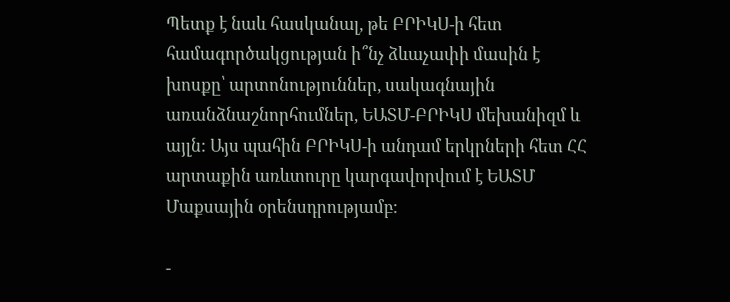Պետք է նաև հասկանալ, թե ԲՐԻԿՍ-ի հետ համագործակցության ի՞նչ ձևաչափի մասին է խոսքը՝ արտոնություններ, սակագնային առանձնաշնորհումներ, ԵԱՏՄ-ԲՐԻԿՍ մեխանիզմ և այլն: Այս պահին ԲՐԻԿՍ-ի անդամ երկրների հետ ՀՀ արտաքին առևտուրը կարգավորվում է ԵԱՏՄ Մաքսային օրենսդրությամբ:

-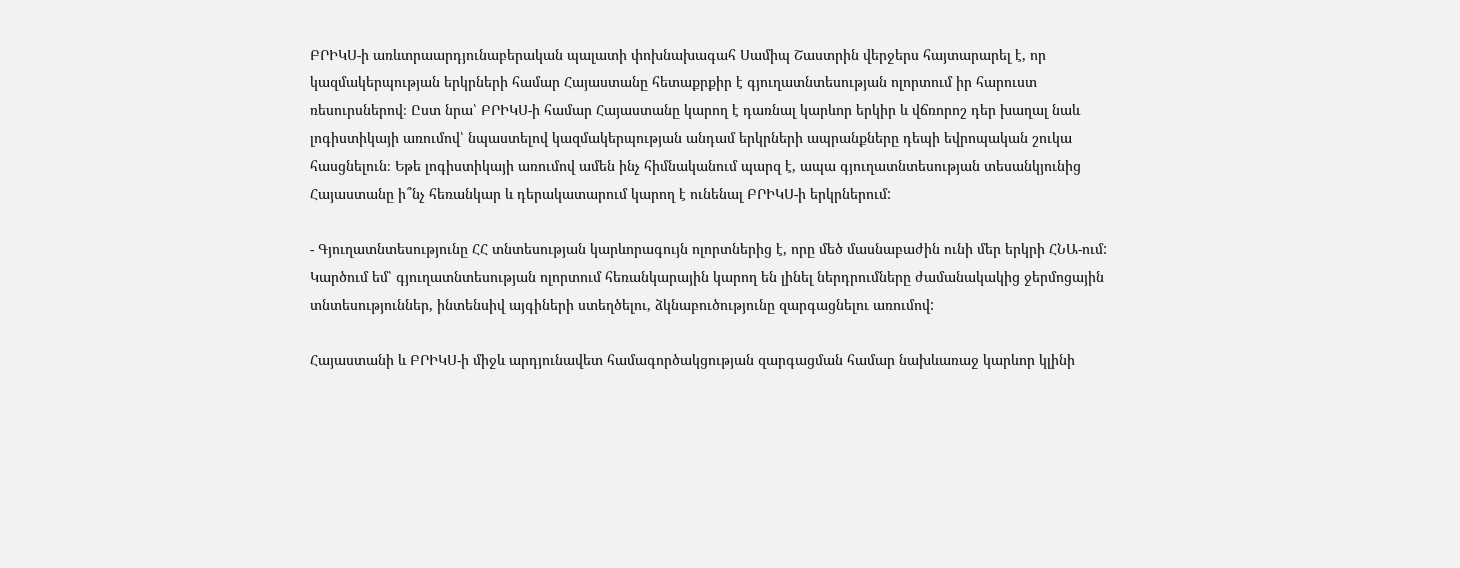ԲՐԻԿՍ-ի առևտրաարդյունաբերական պալատի փոխնախագահ Սամիպ Շաստրին վերջերս հայտարարել է, որ կազմակերպության երկրների համար Հայաստանը հետաքրքիր է գյուղատնտեսության ոլորտում իր հարուստ ռեսուրսներով։ Ըստ նրա՝ ԲՐԻԿՍ-ի համար Հայաստանը կարող է դառնալ կարևոր երկիր և վճռորոշ դեր խաղալ նաև լոգիստիկայի առումով՝ նպաստելով կազմակերպության անդամ երկրների ապրանքները դեպի եվրոպական շուկա հասցնելուն։ Եթե լոգիստիկայի առումով ամեն ինչ հիմնականում պարզ է, ապա գյուղատնտեսության տեսանկյունից Հայաստանը ի՞նչ հեռանկար և դերակատարում կարող է ունենալ ԲՐԻԿՍ-ի երկրներում:

- Գյուղատնտեսությունը ՀՀ տնտեսության կարևորագույն ոլորտներից է, որը մեծ մասնաբաժին ունի մեր երկրի ՀՆԱ-ում: Կարծում եմ՝ գյուղատնտեսության ոլորտում հեռանկարային կարող են լինել ներդրումները ժամանակակից ջերմոցային տնտեսություններ, ինտենսիվ այգիների ստեղծելու, ձկնաբուծությունը զարգացնելու առումով:

Հայաստանի և ԲՐԻԿՍ-ի միջև արդյունավետ համագործակցության զարգացման համար նախևառաջ կարևոր կլինի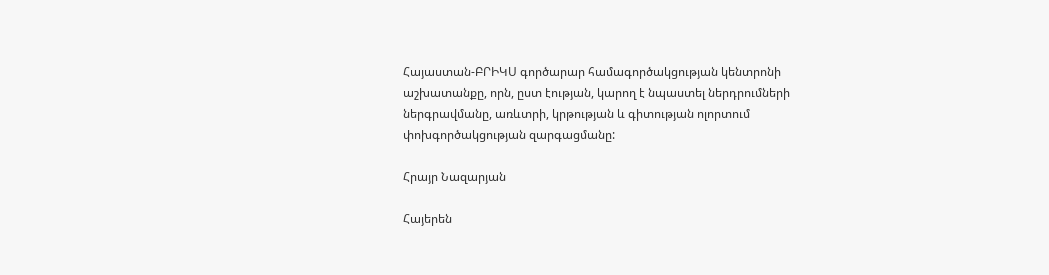Հայաստան-ԲՐԻԿՍ գործարար համագործակցության կենտրոնի աշխատանքը, որն, ըստ էության, կարող է նպաստել ներդրումների ներգրավմանը, առևտրի, կրթության և գիտության ոլորտում փոխգործակցության զարգացմանը:

Հրայր Նազարյան

Հայերեն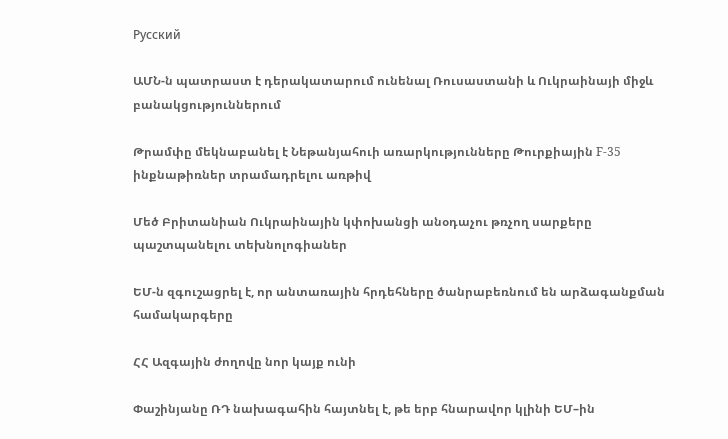Русский

ԱՄՆ-ն պատրաստ է դերակատարում ունենալ Ռուսաստանի և Ուկրաինայի միջև բանակցություններում

Թրամփը մեկնաբանել է Նեթանյահուի առարկությունները Թուրքիային F-35 ինքնաթիռներ տրամադրելու առթիվ

Մեծ Բրիտանիան Ուկրաինային կփոխանցի անօդաչու թռչող սարքերը պաշտպանելու տեխնոլոգիաներ

ԵՄ-ն զգուշացրել է, որ անտառային հրդեհները ծանրաբեռնում են արձագանքման համակարգերը

ՀՀ Ազգային ժողովը նոր կայք ունի

Փաշինյանը ՌԴ նախագահին հայտնել է, թե երբ հնարավոր կլինի ԵՄ–ին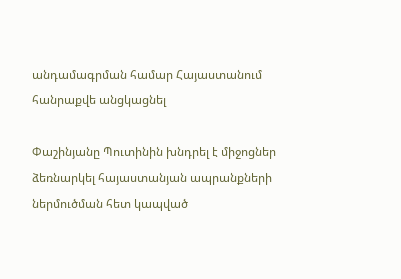անդամագրման համար Հայաստանում հանրաքվե անցկացնել

Փաշինյանը Պուտինին խնդրել է միջոցներ ձեռնարկել հայաստանյան ապրանքների ներմուծման հետ կապված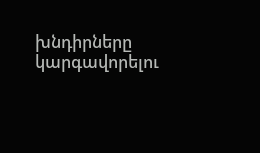խնդիրները կարգավորելու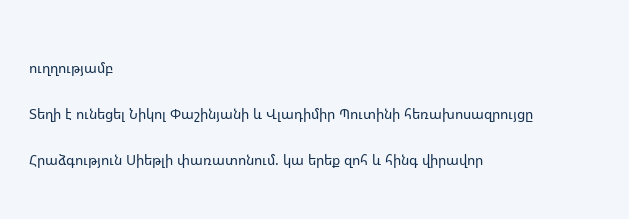ուղղությամբ

Տեղի է ունեցել Նիկոլ Փաշինյանի և Վլադիմիր Պուտինի հեռախոսազրույցը

Հրաձգություն Սիեթլի փառատոնում. կա երեք զոհ և հինգ վիրավոր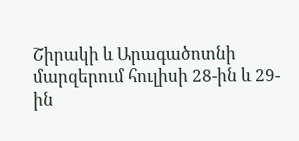Շիրակի և Արագածոտնի մարզերում հուլիսի 28-ին և 29-ին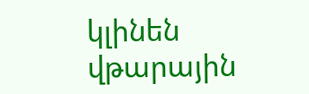կլինեն վթարային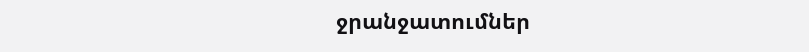ջրանջատումներ